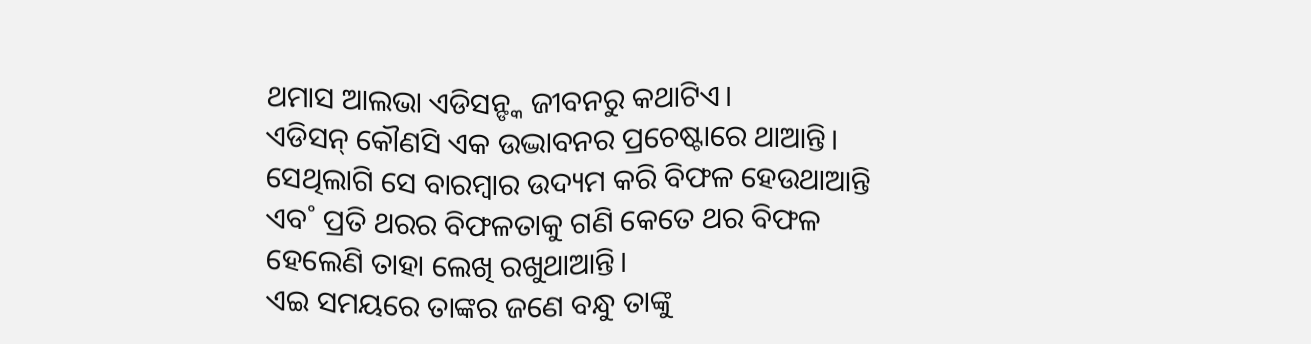ଥମାସ ଆଲଭା ଏଡିସନ୍ଙ୍କ ଜୀବନରୁ କଥାଟିଏ।
ଏଡିସନ୍ କୌଣସି ଏକ ଉଦ୍ଭାବନର ପ୍ରଚେଷ୍ଟାରେ ଥାଆନ୍ତି। ସେଥିଲାଗି ସେ ବାରମ୍ବାର ଉଦ୍ୟମ କରି ବିଫଳ ହେଉଥାଆନ୍ତି ଏବ˚ ପ୍ରତି ଥରର ବିଫଳତାକୁ ଗଣି କେତେ ଥର ବିଫଳ ହେଲେଣି ତାହା ଲେଖି ରଖୁଥାଆନ୍ତି।
ଏଇ ସମୟରେ ତାଙ୍କର ଜଣେ ବନ୍ଧୁ ତାଙ୍କୁ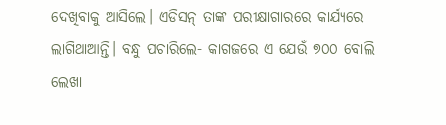ଦେଖିବାକୁ ଆସିଲେ। ଏଡିସନ୍ ତାଙ୍କ ପରୀକ୍ଷାଗାରରେ କାର୍ଯ୍ୟରେ ଲାଗିଥାଆନ୍ତି। ବନ୍ଧୁ ପଚାରିଲେ- କାଗଜରେ ଏ ଯେଉଁ ୭୦୦ ବୋଲି ଲେଖା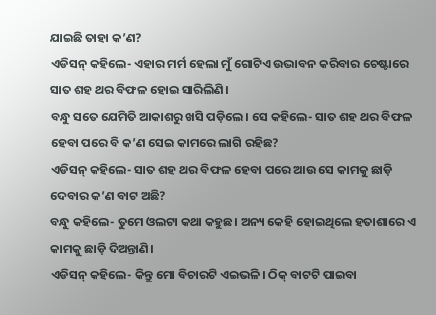ଯାଇଛି ତାହା କ’ଣ?
ଏଡିସନ୍ କହିଲେ- ଏହାର ମର୍ମ ହେଲା ମୁଁ ଗୋଟିଏ ଉଦ୍ଭାବନ କରିବାର ଚେଷ୍ଟାରେ ସାତ ଶହ ଥର ବିଫଳ ହୋଇ ସାରିଲିଣି।
ବନ୍ଧୁ ସତେ ଯେମିତି ଆକାଶରୁ ଖସି ପଡ଼ିଲେ। ସେ କହିଲେ- ସାତ ଶହ ଥର ବିଫଳ ହେବା ପରେ ବି କ’ଣ ସେଇ କାମରେ ଲାଗି ରହିଛ?
ଏଡିସନ୍ କହିଲେ- ସାତ ଶହ ଥର ବିଫଳ ହେବା ପରେ ଆଉ ସେ କାମକୁ ଛାଡ଼ି ଦେବାର କ’ଣ ବାଟ ଅଛି?
ବନ୍ଧୁ କହିଲେ- ତୁମେ ଓଲଟା କଥା କହୁଛ। ଅନ୍ୟ କେହି ହୋଇଥିଲେ ହତାଶାରେ ଏ କାମକୁ ଛାଡ଼ି ଦିଅନ୍ତାଣି।
ଏଡିସନ୍ କହିଲେ- କିନ୍ତୁ ମୋ ବିଚାରଟି ଏଇଭଳି। ଠିକ୍ ବାଟଟି ପାଇବା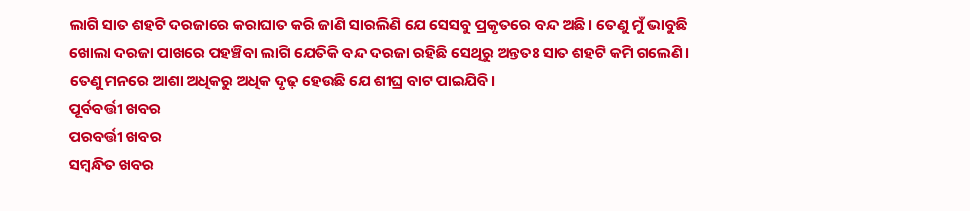ଲାଗି ସାତ ଶହଟି ଦରଜାରେ କରାଘାତ କରି ଜାଣି ସାରଲିଣି ଯେ ସେସବୁ ପ୍ରକୃତରେ ବନ୍ଦ ଅଛି। ତେଣୁ ମୁଁ ଭାବୁଛି ଖୋଲା ଦରଜା ପାଖରେ ପହଞ୍ଚିବା ଲାଗି ଯେତିକି ବନ୍ଦ ଦରଜା ରହିଛି ସେଥିରୁ ଅନ୍ତତଃ ସାତ ଶହଟି କମି ଗଲେଣି। ତେଣୁ ମନରେ ଆଶା ଅଧିକରୁ ଅଧିକ ଦୃଢ଼ ହେଉଛି ଯେ ଶୀଘ୍ର ବାଟ ପାଇଯିବି।
ପୂର୍ବବର୍ତ୍ତୀ ଖବର
ପରବର୍ତ୍ତୀ ଖବର
ସମ୍ବନ୍ଧିତ ଖବର